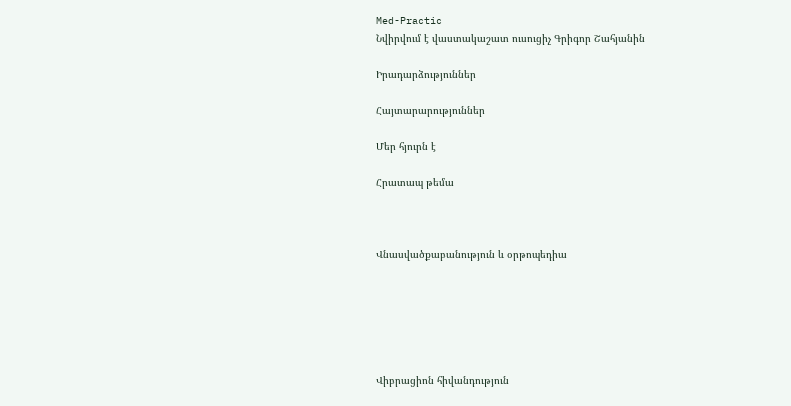Med-Practic
Նվիրվում է վաստակաշատ ուսուցիչ Գրիգոր Շահյանին

Իրադարձություններ

Հայտարարություններ

Մեր հյուրն է

Հրատապ թեմա



Վնասվածքաբանություն և օրթոպեդիա






Վիբրացիոն հիվանդություն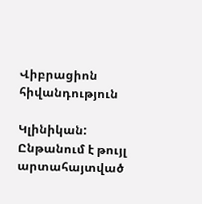Վիբրացիոն հիվանդություն

Կլինիկան: Ընթանում է թույլ արտահայտված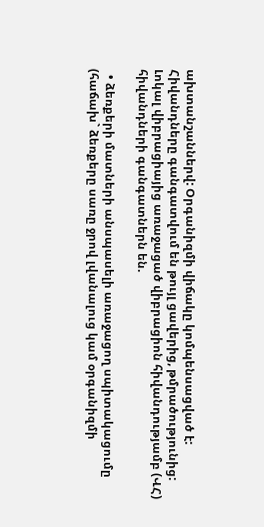ախտանշաններվ: Օրգանիզմի վիճակը կոմպենսացված է: Հիվանդները գանգատվում են թույլ ցավերից, թմրածությունից: Լոկալ վիբրացիայից առաջացած վիբրացիոն հիվանդությամբ (ՎՀ) հիվանդների գանգատներն են.

  • ձեռքերի մատների անսպասելի առաջացող սպիտակացումը (հաճախ` ձեռքերը սառը ջրով լվանալուց կամ օրգանիզմի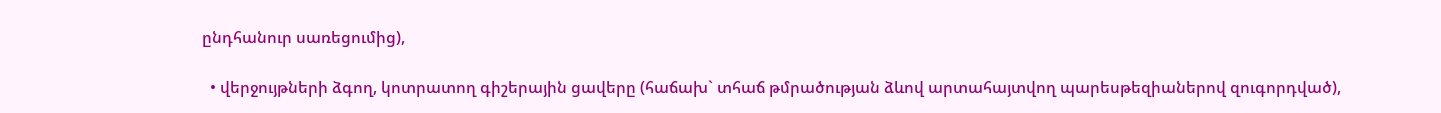ընդհանուր սառեցումից),

  • վերջույթների ձգող, կոտրատող գիշերային ցավերը (հաճախ` տհաճ թմրածության ձևով արտահայտվող պարեսթեզիաներով զուգորդված),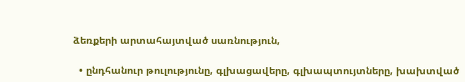ձեռքերի արտահայտված սառնություն,

  • ընդհանուր թուլությունը, գլխացավերը, գլխապտույտները, խախտված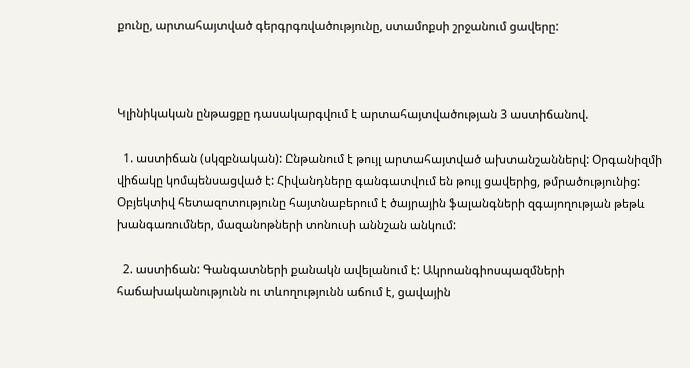քունը, արտահայտված գերգրգռվածությունը, ստամոքսի շրջանում ցավերը:



Կլինիկական ընթացքը դասակարգվում է արտահայտվածության 3 աստիճանով.

  1. աստիճան (սկզբնական): Ընթանում է թույլ արտահայտված ախտանշաններվ: Օրգանիզմի վիճակը կոմպենսացված է: Հիվանդները գանգատվում են թույլ ցավերից, թմրածությունից: Օբյեկտիվ հետազոտությունը հայտնաբերում է ծայրային ֆալանգների զգայողության թեթև խանգառումներ, մազանոթների տոնուսի աննշան անկում:

  2. աստիճան: Գանգատների քանակն ավելանում է: Ակրոանգիոսպազմների հաճախականությունն ու տևողությունն աճում է, ցավային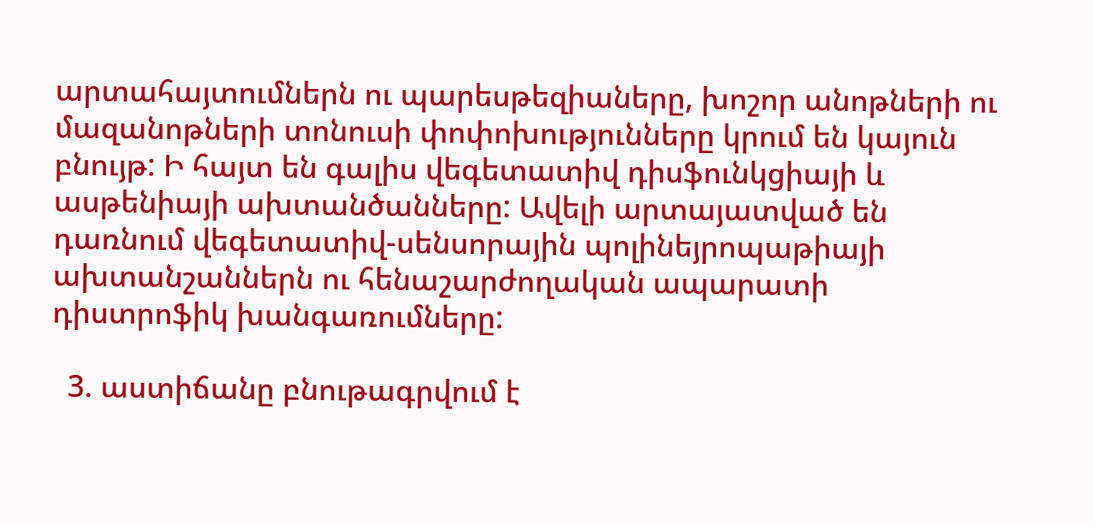արտահայտումներն ու պարեսթեզիաները, խոշոր անոթների ու մազանոթների տոնուսի փոփոխությունները կրում են կայուն բնույթ: Ի հայտ են գալիս վեգետատիվ դիսֆունկցիայի և ասթենիայի ախտանծանները: Ավելի արտայատված են դառնում վեգետատիվ-սենսորային պոլինեյրոպաթիայի ախտանշաններն ու հենաշարժողական ապարատի դիստրոֆիկ խանգառումները:

  3. աստիճանը բնութագրվում է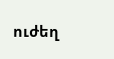ուժեղ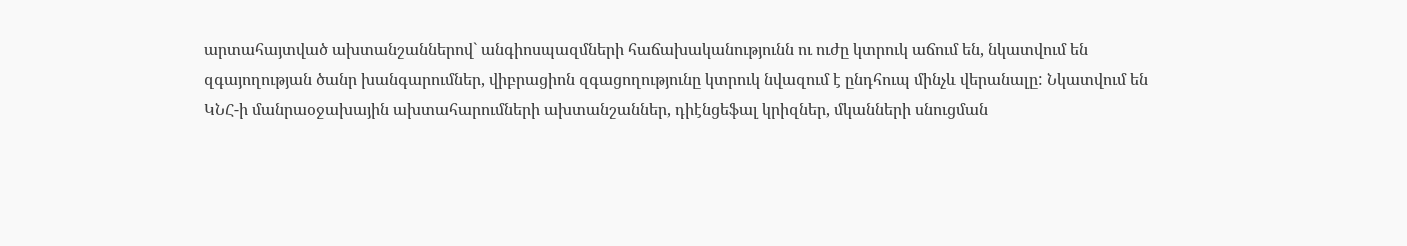արտահայտված ախտանշաններով` անգիոսպազմների հաճախականությունն ու ուժը կտրուկ աճում են, նկատվում են զգայողության ծանր խանգարումներ, վիբրացիոն զգացողությունը կտրուկ նվազում է ընդհուպ մինչև վերանալը: Նկատվում են ԿՆՀ-ի մանրաօջախային ախտահարումների ախտանշաններ, դիէնցեֆալ կրիզներ, մկանների սնուցման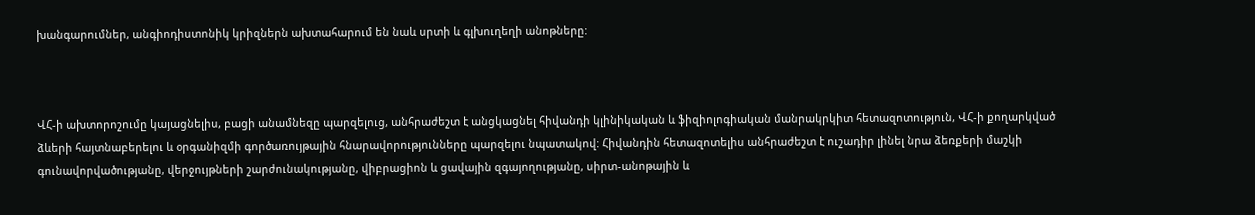խանգարումներ, անգիոդիստոնիկ կրիզներն ախտահարում են նաև սրտի և գլխուղեղի անոթները:



ՎՀ-ի ախտորոշումը կայացնելիս, բացի անամնեզը պարզելուց, անհրաժեշտ է անցկացնել հիվանդի կլինիկական և ֆիզիոլոգիական մանրակրկիտ հետազոտություն, ՎՀ-ի քողարկված ձևերի հայտնաբերելու և օրգանիզմի գործառույթային հնարավորությունները պարզելու նպատակով: Հիվանդին հետազոտելիս անհրաժեշտ է ուշադիր լինել նրա ձեռքերի մաշկի գունավորվածությանը, վերջույթների շարժունակությանը, վիբրացիոն և ցավային զգայողությանը, սիրտ-անոթային և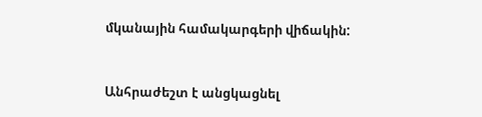մկանային համակարգերի վիճակին:



Անհրաժեշտ է անցկացնել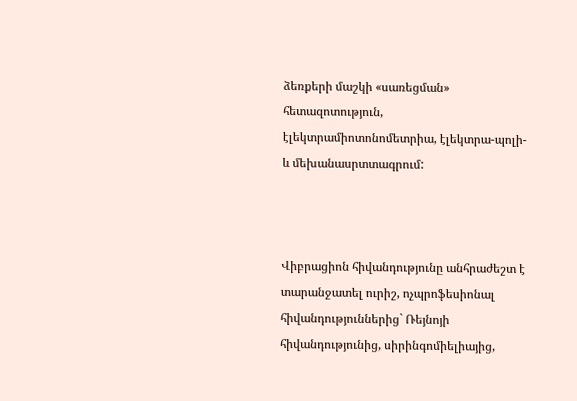ձեռքերի մաշկի «սառեցման» հետազոտություն, էլեկտրամիոտոնոմետրիա, էլեկտրա-պոլի- և մեխանասրտտագրում:



Վիբրացիոն հիվանդությունը անհրաժեշտ է տարանջատել ուրիշ, ոչպրոֆեսիոնալ հիվանդություններից` Ռեյնոյի հիվանդությունից, սիրինգոմիելիայից,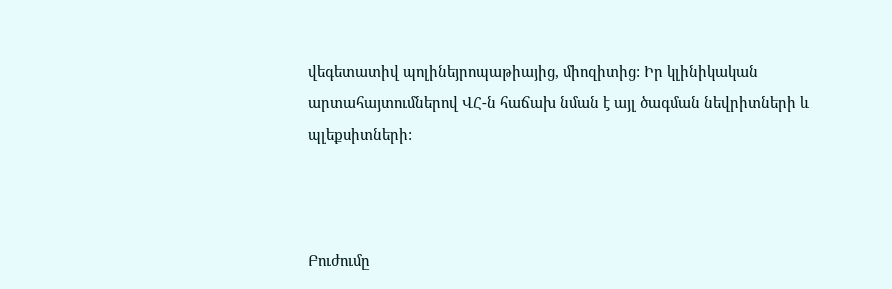վեգետատիվ պոլինեյրոպաթիայից, միոզիտից: Իր կլինիկական արտահայտումներով ՎՀ-ն հաճախ նման է այլ ծագման նեվրիտների և պլեքսիտների:



Բուժումը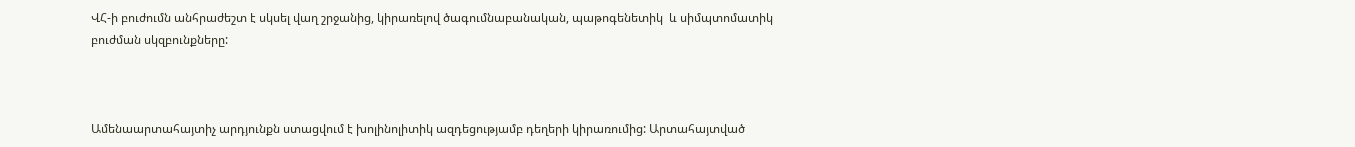ՎՀ-ի բուժումն անհրաժեշտ է սկսել վաղ շրջանից, կիրառելով ծագումնաբանական, պաթոգենետիկ  և սիմպտոմատիկ բուժման սկզբունքները:



Ամենաարտահայտիչ արդյունքն ստացվում է խոլինոլիտիկ ազդեցությամբ դեղերի կիրառումից: Արտահայտված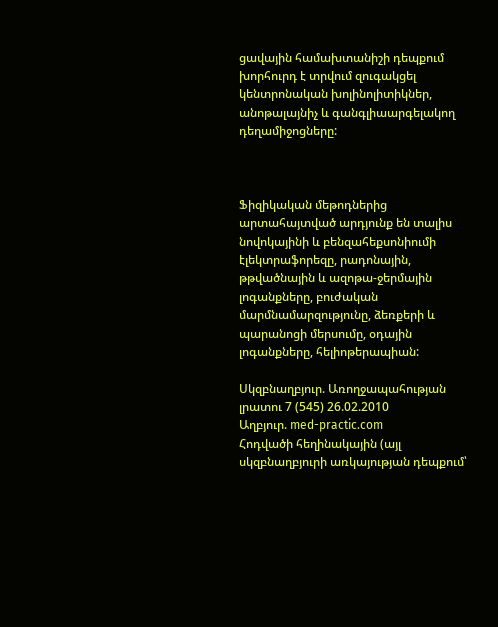ցավային համախտանիշի դեպքում խորհուրդ է տրվում զուգակցել կենտրոնական խոլինոլիտիկներ, անոթալայնիչ և գանգլիաարգելակող դեղամիջոցները:



Ֆիզիկական մեթոդներից արտահայտված արդյունք են տալիս նովոկայինի և բենզահեքսոնիումի էլեկտրաֆորեզը, րադոնային, թթվածնային և ազոթա-ջերմային լոգանքները, բուժական մարմնամարզությունը, ձեռքերի և պարանոցի մերսումը, օդային լոգանքները, հելիոթերապիան:

Սկզբնաղբյուր. Առողջապահության լրատու 7 (545) 26.02.2010
Աղբյուր. med-practic.com
Հոդվածի հեղինակային (այլ սկզբնաղբյուրի առկայության դեպքում՝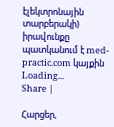էլեկտրոնային տարբերակի) իրավունքը պատկանում է med-practic.com կայքին
Loading...
Share |

Հարցեր,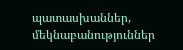պատասխաններ, մեկնաբանություններ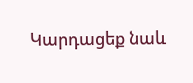Կարդացեք նաև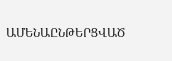ԱՄԵՆԱԸՆԹԵՐՑՎԱԾ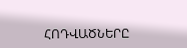ՀՈԴՎԱԾՆԵՐԸ